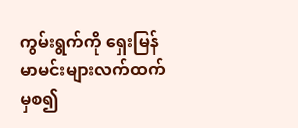ကွမ်းရွက်ကို ရှေးမြန်မာမင်းများလက်ထက်မှစ၍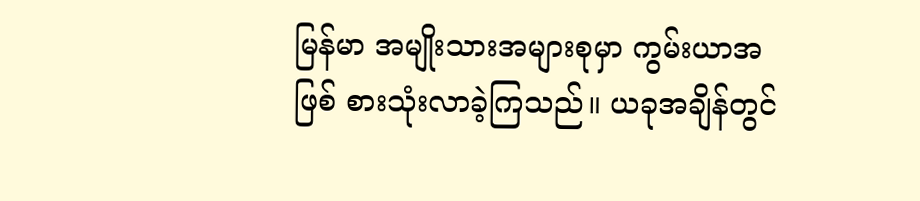မြန်မာ အမျိုးသားအများစုမှာ ကွမ်းယာအဖြစ် စားသုံးလာခဲ့ကြသည်။ ယခုအချိန်တွင်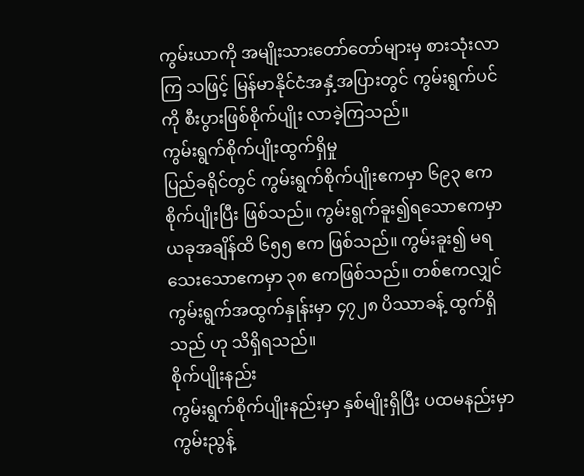ကွမ်းယာကို အမျိုးသားတော်တော်များမှ စားသုံးလာကြ သဖြင့် မြန်မာနိုင်ငံအနှံ့အပြားတွင် ကွမ်းရွက်ပင်ကို စီးပွားဖြစ်စိုက်ပျိုး လာခဲ့ကြသည်။
ကွမ်းရွက်စိုက်ပျိုးထွက်ရှိမှု
ပြည်ခရိုင်တွင် ကွမ်းရွက်စိုက်ပျိုးဧကမှာ ၆၉၃ ဧက စိုက်ပျိုးပြီး ဖြစ်သည်။ ကွမ်းရွက်ခူး၍ရသောဧကမှာ ယခုအချိန်ထိ ၆၅၅ ဧက ဖြစ်သည်။ ကွမ်းခူး၍ မရသေးသောဧကမှာ ၃၈ ဧကဖြစ်သည်။ တစ်ဧကလျှင် ကွမ်းရွက်အထွက်နှုန်းမှာ ၄၇၂၈ ပိဿာခန့် ထွက်ရှိသည် ဟု သိရှိရသည်။
စိုက်ပျိုးနည်း
ကွမ်းရွက်စိုက်ပျိုးနည်းမှာ နှစ်မျိုးရှိပြီး ပထမနည်းမှာ ကွမ်းညွန့်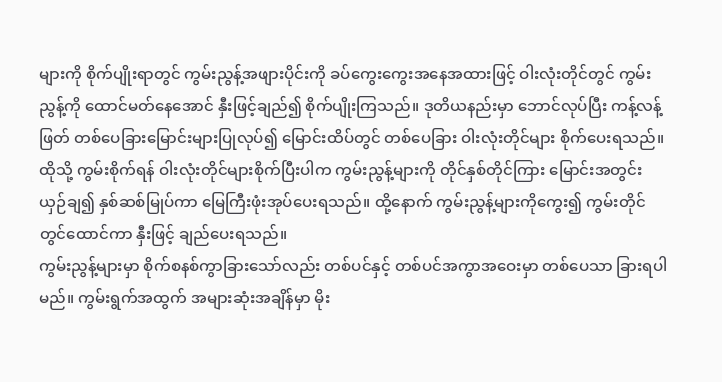များကို စိုက်ပျိုးရာတွင် ကွမ်းညွန့်အဖျားပိုင်းကို ခပ်ကွေးကွေးအနေအထားဖြင့် ဝါးလုံးတိုင်တွင် ကွမ်းညွန့်ကို ထောင်မတ်နေအောင် နှီးဖြင့်ချည်၍ စိုက်ပျိုးကြသည်။ ဒုတိယနည်းမှာ ဘောင်လုပ်ပြီး ကန့်လန့်ဖြတ် တစ်ပေခြားမြောင်းများပြုလုပ်၍ မြောင်းထိပ်တွင် တစ်ပေခြား ဝါးလုံးတိုင်များ စိုက်ပေးရသည်။ ထိုသို့ ကွမ်းစိုက်ရန် ဝါးလုံးတိုင်များစိုက်ပြီးပါက ကွမ်းညွန့်များကို တိုင်နှစ်တိုင်ကြား မြောင်းအတွင်း ယှဉ်ချ၍ နှစ်ဆစ်မြုပ်ကာ မြေကြီးဖုံးအုပ်ပေးရသည်။ ထို့နောက် ကွမ်းညွန့်များကိုကွေး၍ ကွမ်းတိုင်တွင်ထောင်ကာ နှီးဖြင့် ချည်ပေးရသည်။
ကွမ်းညွန့်များမှာ စိုက်စနစ်ကွာခြားသော်လည်း တစ်ပင်နှင့် တစ်ပင်အကွာအဝေးမှာ တစ်ပေသာ ခြားရပါမည်။ ကွမ်းရွက်အထွက် အများဆုံးအချိန်မှာ မိုး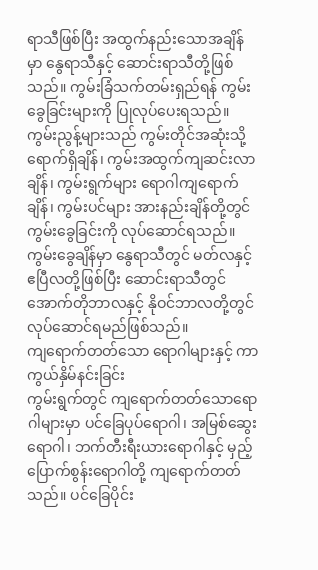ရာသီဖြစ်ပြီး အထွက်နည်းသောအချိန်မှာ နွေရာသီနှင့် ဆောင်းရာသီတို့ဖြစ်သည်။ ကွမ်းခြံသက်တမ်းရှည်ရန် ကွမ်းခွေခြင်းများကို ပြုလုပ်ပေးရသည်။ ကွမ်းညွန့်များသည် ကွမ်းတိုင်အဆုံးသို့ ရောက်ရှိချိန်၊ ကွမ်းအထွက်ကျဆင်းလာချိန်၊ ကွမ်းရွက်များ ရောဂါကျရောက်ချိန်၊ ကွမ်းပင်များ အားနည်းချိန်တို့တွင် ကွမ်းခွေခြင်းကို လုပ်ဆောင်ရသည်။ ကွမ်းခွေချိန်မှာ နွေရာသီတွင် မတ်လနှင့် ဧပြီလတို့ဖြစ်ပြီး ဆောင်းရာသီတွင် အောက်တိုဘာလနှင့် နိုဝင်ဘာလတို့တွင် လုပ်ဆောင်ရမည်ဖြစ်သည်။
ကျရောက်တတ်သော ရောဂါများနှင့် ကာကွယ်နှိမ်နင်းခြင်း
ကွမ်းရွက်တွင် ကျရောက်တတ်သောရောဂါများမှာ ပင်ခြေပုပ်ရောဂါ၊ အမြစ်ဆွေးရောဂါ၊ ဘက်တီးရီးယားရောဂါနှင့် မှည့်ပြောက်စွန်းရောဂါတို့ ကျရောက်တတ်သည်။ ပင်ခြေပိုင်း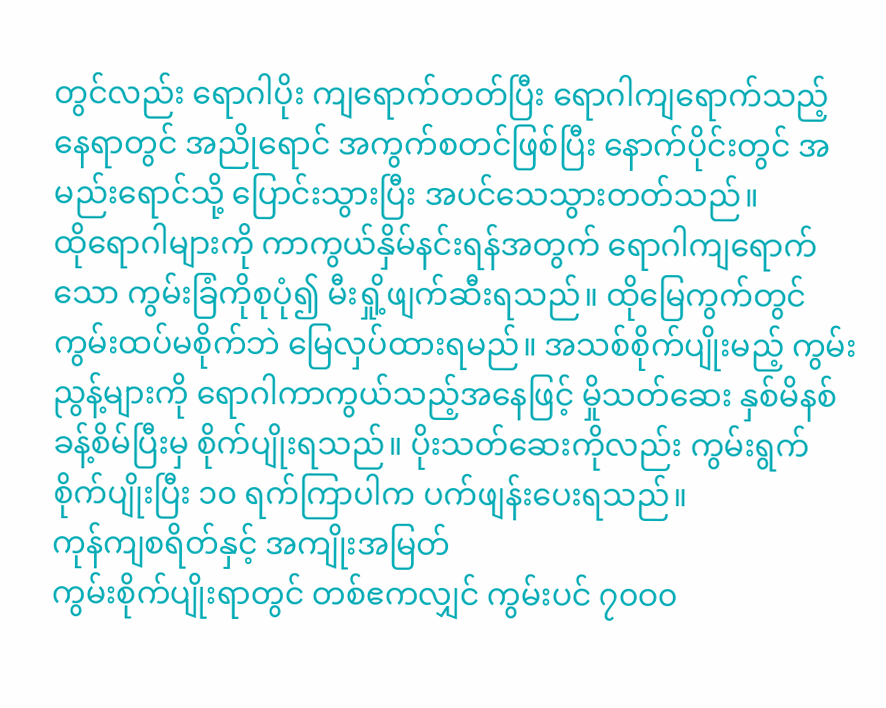တွင်လည်း ရောဂါပိုး ကျရောက်တတ်ပြီး ရောဂါကျရောက်သည့်နေရာတွင် အညိုရောင် အကွက်စတင်ဖြစ်ပြီး နောက်ပိုင်းတွင် အမည်းရောင်သို့ ပြောင်းသွားပြီး အပင်သေသွားတတ်သည်။
ထိုရောဂါများကို ကာကွယ်နှိမ်နင်းရန်အတွက် ရောဂါကျရောက်သော ကွမ်းခြံကိုစုပုံ၍ မီးရှို့ဖျက်ဆီးရသည်။ ထိုမြေကွက်တွင် ကွမ်းထပ်မစိုက်ဘဲ မြေလှပ်ထားရမည်။ အသစ်စိုက်ပျိုးမည့် ကွမ်းညွန့်များကို ရောဂါကာကွယ်သည့်အနေဖြင့် မှိုသတ်ဆေး နှစ်မိနစ်ခန့်စိမ်ပြီးမှ စိုက်ပျိုးရသည်။ ပိုးသတ်ဆေးကိုလည်း ကွမ်းရွက် စိုက်ပျိုးပြီး ၁၀ ရက်ကြာပါက ပက်ဖျန်းပေးရသည်။
ကုန်ကျစရိတ်နှင့် အကျိုးအမြတ်
ကွမ်းစိုက်ပျိုးရာတွင် တစ်ဧကလျှင် ကွမ်းပင် ၇၀ဝ၀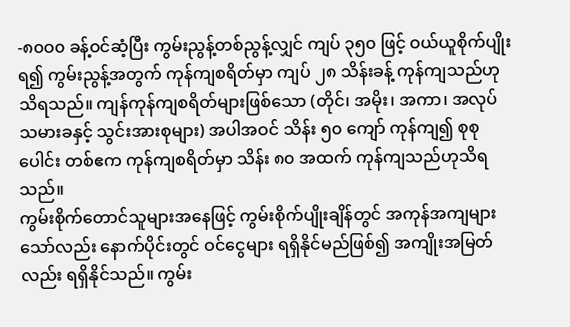-၈၀ဝ၀ ခန့်ဝင်ဆံ့ပြီး ကွမ်းညွန့်တစ်ညွန့်လျှင် ကျပ် ၃၅၀ ဖြင့် ဝယ်ယူစိုက်ပျိုးရ၍ ကွမ်းညွန့်အတွက် ကုန်ကျစရိတ်မှာ ကျပ် ၂၈ သိန်းခန့် ကုန်ကျသည်ဟု သိရသည်။ ကျန်ကုန်ကျစရိတ်များဖြစ်သော (တိုင်၊ အမိုး၊ အကာ၊ အလုပ်သမားခနှင့် သွင်းအားစုများ) အပါအဝင် သိန်း ၅၀ ကျော် ကုန်ကျ၍ စုစုပေါင်း တစ်ဧက ကုန်ကျစရိတ်မှာ သိန်း ၈၀ အထက် ကုန်ကျသည်ဟုသိရသည်။
ကွမ်းစိုက်တောင်သူများအနေဖြင့် ကွမ်းစိုက်ပျိုးချိန်တွင် အကုန်အကျများသော်လည်း နောက်ပိုင်းတွင် ဝင်ငွေများ ရရှိနိုင်မည်ဖြစ်၍ အကျိုးအမြတ်လည်း ရရှိနိုင်သည်။ ကွမ်း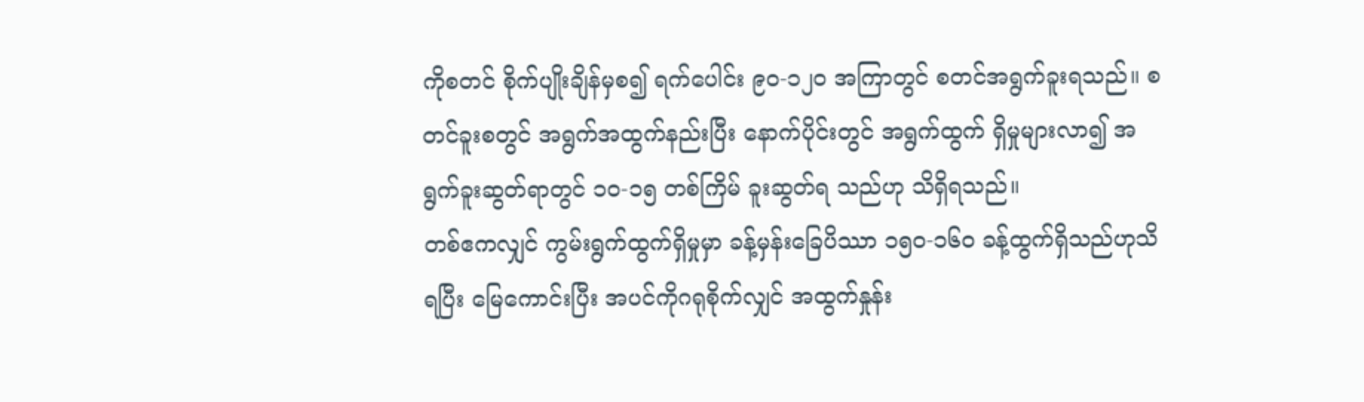ကိုစတင် စိုက်ပျိုးချိန်မှစ၍ ရက်ပေါင်း ၉၀-၁၂၀ အကြာတွင် စတင်အရွက်ခူးရသည်။ စတင်ခူးစတွင် အရွက်အထွက်နည်းပြီး နောက်ပိုင်းတွင် အရွက်ထွက် ရှိမှုများလာ၍ အရွက်ခူးဆွတ်ရာတွင် ၁၀-၁၅ တစ်ကြိမ် ခူးဆွတ်ရ သည်ဟု သိရှိရသည်။
တစ်ဧကလျှင် ကွမ်းရွက်ထွက်ရှိမှုမှာ ခန့်မှန်းခြေပိဿာ ၁၅၀-၁၆၀ ခန့်ထွက်ရှိသည်ဟုသိရပြီး မြေကောင်းပြီး အပင်ကိုဂရုစိုက်လျှင် အထွက်နှုန်း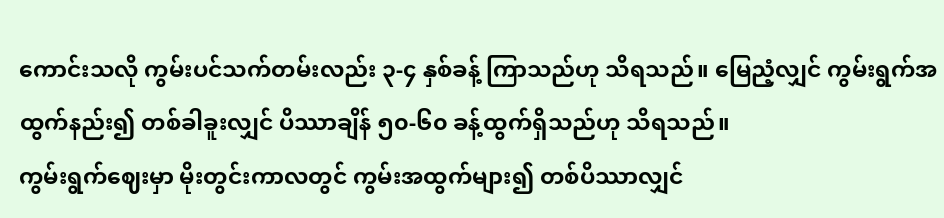ကောင်းသလို ကွမ်းပင်သက်တမ်းလည်း ၃-၄ နှစ်ခန့် ကြာသည်ဟု သိရသည်။ မြေညံ့လျှင် ကွမ်းရွက်အထွက်နည်း၍ တစ်ခါခူးလျှင် ပိဿာချိန် ၅၀-၆၀ ခန့်ထွက်ရှိသည်ဟု သိရသည်။
ကွမ်းရွက်ဈေးမှာ မိုးတွင်းကာလတွင် ကွမ်းအထွက်များ၍ တစ်ပိဿာလျှင်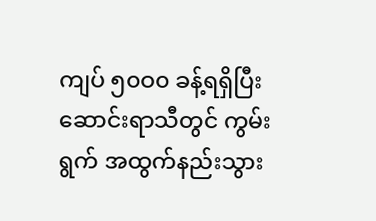ကျပ် ၅၀ဝ၀ ခန့်ရရှိပြီး ဆောင်းရာသီတွင် ကွမ်းရွက် အထွက်နည်းသွား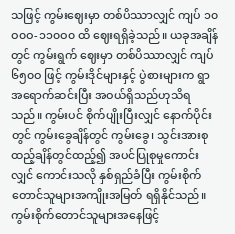သဖြင့် ကွမ်းဈေးမှာ တစ်ပိဿာလျှင် ကျပ် ၁၀ဝ၀ဝ-၁၁၀ဝ၀ ထိ ဈေးရရှိခဲ့သည်။ ယခုအချိန်တွင် ကွမ်းရွက် ဈေးမှာ တစ်ပိဿာလျှင် ကျပ် ၆၅၀ဝ ဖြင့် ကွမ်းဒိုင်များနှင့် ပွဲစားများက ရွာအရောက်ဆင်းပြီး အဝယ်ရှိသည်ဟုသိရသည်။ ကွမ်းပင် စိုက်ပျိုးပြီးလျှင် နောက်ပိုင်းတွင် ကွမ်းခွေချိန်တွင် ကွမ်းခွေ၊ သွင်းအားစုထည့်ချိန်တွင်ထည့်၍ အပင်ပြုစုမှုကောင်းလျှင် ကောင်းသလို နှစ်ရှည်ခံပြီး ကွမ်းစိုက်တောင်သူများအကျိုးအမြတ် ရရှိနိုင်သည်။
ကွမ်းစိုက်တောင်သူများအနေဖြင့်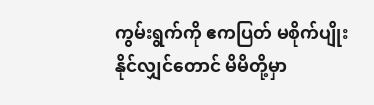ကွမ်းရွက်ကို ဧကပြတ် မစိုက်ပျိုးနိုင်လျှင်တောင် မိမိတို့မှာ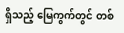ရှိသည့် မြေကွက်တွင် တစ်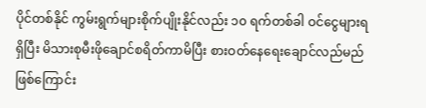ပိုင်တစ်နိုင် ကွမ်းရွက်များစိုက်ပျိုးနိုင်လည်း ၁၀ ရက်တစ်ခါ ဝင်ငွေများရရှိပြီး မိသားစုမီးဖိုချောင်စရိတ်ကာမိပြီး စားဝတ်နေရေးချောင်လည်မည်ဖြစ်ကြောင်း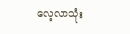လေ့လာသုံး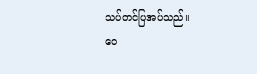သပ်တင်ပြအပ်သည်။
ဝေ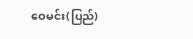ဝေမင်း(ပြည်)